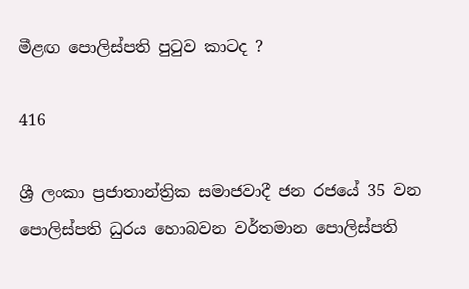මීළඟ පොලිස්පති පුටුව කාටද ?

416

ශ්‍රී ලංකා ප්‍රජාතාන්ත්‍රික සමාජවාදී ජන රජයේ 35 වන පොලිස්පති ධුරය හොබවන වර්තමාන පොලිස්පති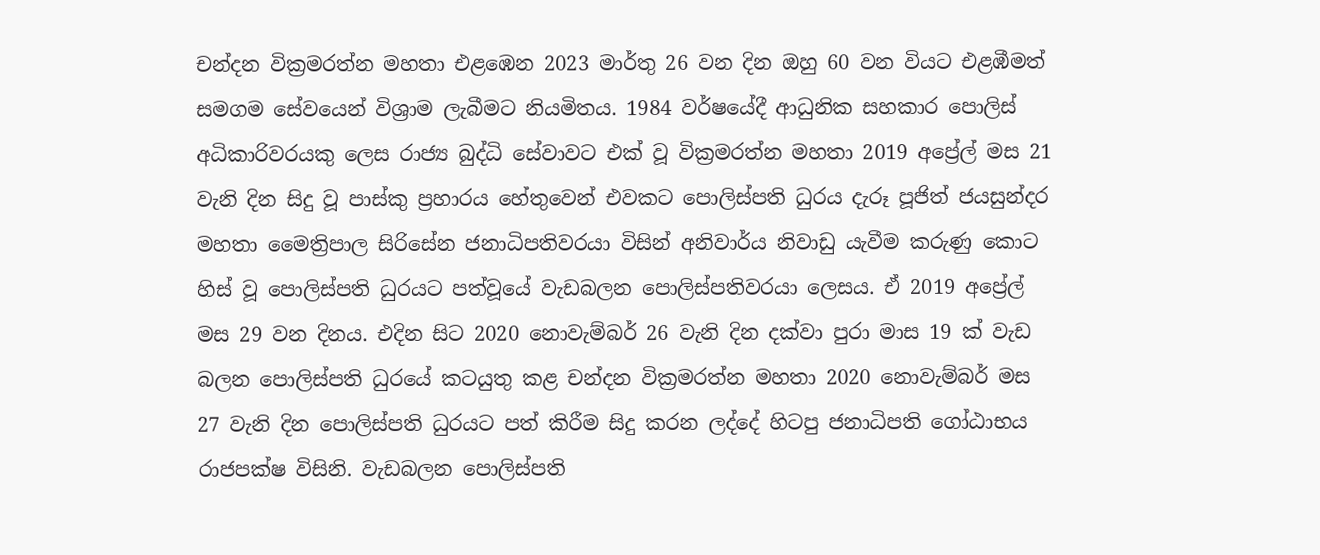චන්දන වික්‍රමරත්න මහතා එළඹෙන 2023 මාර්තු 26 වන දින ඔහු 60 වන වියට එළඹීමත් සමගම සේවයෙන් විශ්‍රාම ලැබීමට නියමිතය. 1984 වර්ෂයේදී ආධුනික සහකාර පොලිස් අධිකාරිවරයකු ලෙස රාජ්‍ය බුද්ධි සේවාවට එක් වූ වික්‍රමරත්න මහතා 2019 අප්‍රේල් මස 21 වැනි දින සිදු වූ පාස්කු ප්‍රහාරය හේතුවෙන් එවකට පොලිස්පති ධුරය දැරූ පූජිත් ජයසුන්දර මහතා මෛත්‍රිපාල සිරිසේන ජනාධිපතිවරයා විසින් අනිවාර්ය නිවාඩු යැවීම කරුණු කොට හිස් වූ පොලිස්පති ධුරයට පත්වූයේ වැඩබලන පොලිස්පතිවරයා ලෙසය. ඒ 2019 අප්‍රේල් මස 29 වන දිනය. එදින සිට 2020 නොවැම්බර් 26 වැනි දින දක්වා පුරා මාස 19 ක් වැඩ බලන පොලිස්පති ධුරයේ කටයුතු කළ චන්දන වික්‍රමරත්න මහතා 2020 නොවැම්බර් මස 27 වැනි දින පොලිස්පති ධුරයට පත් කිරීම සිදු කරන ලද්දේ හිටපු ජනාධිපති ගෝඨාභය රාජපක්ෂ විසිනි. වැඩබලන පොලිස්පති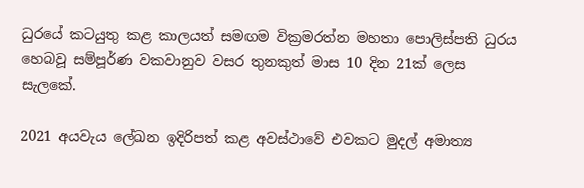ධුරයේ කටයුතු කළ කාලයත් සමඟම වික්‍රමරත්න මහතා පොලිස්පති ධුරය හෙබවූ සම්පූර්ණ වකවානුව වසර තුනකුත් මාස 10 දින 21ක් ලෙස සැලකේ.

2021 අයවැය ලේඛන ඉදිරිපත් කළ අවස්ථාවේ එවකට මුදල් අමාත්‍ය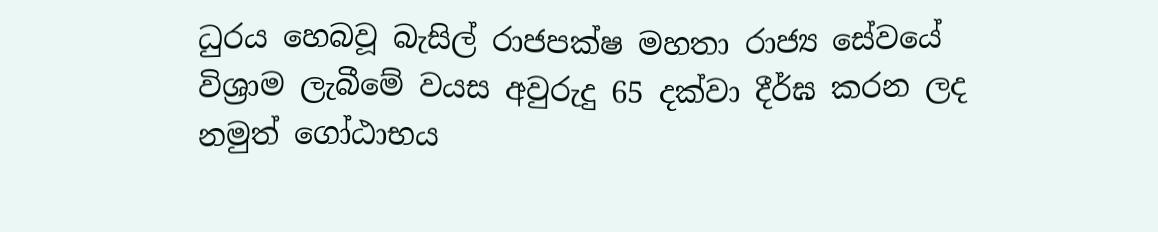ධුරය හෙබවූ බැසිල් රාජපක්ෂ මහතා රාජ්‍ය සේවයේ විශ්‍රාම ලැබීමේ වයස අවුරුදු 65 දක්වා දීර්ඝ කරන ලද නමුත් ගෝඨාභය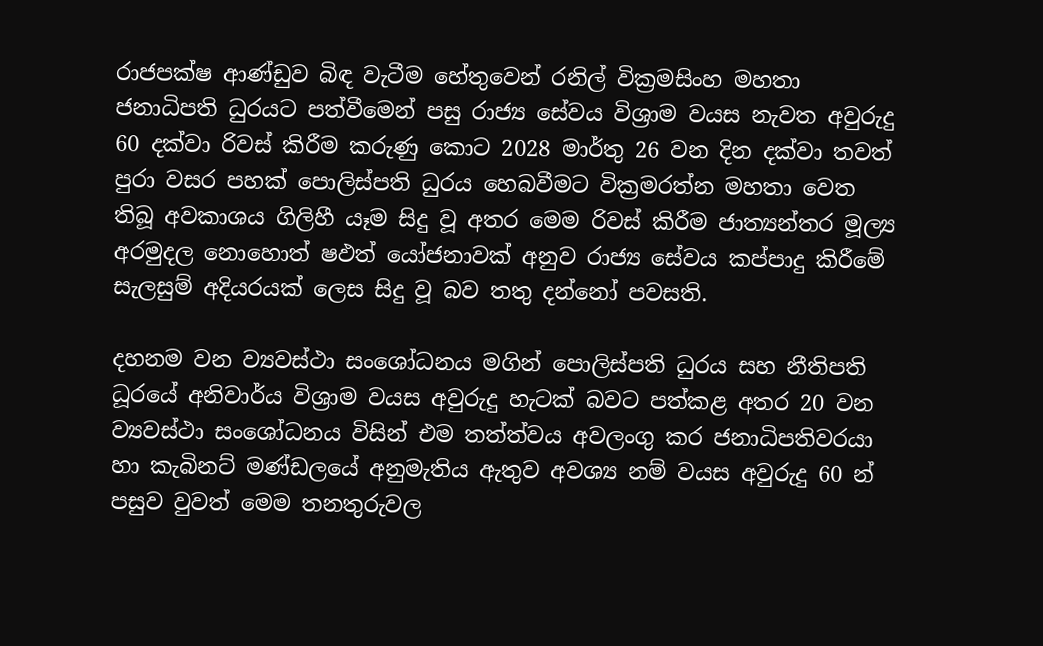රාජපක්ෂ ආණ්ඩුව බිඳ වැටීම හේතුවෙන් රනිල් වික්‍රමසිංහ මහතා ජනාධිපති ධුරයට පත්වීමෙන් පසු රාජ්‍ය සේවය විශ්‍රාම වයස නැවත අවුරුදු 60 දක්වා රිවස් කිරීම කරුණු කොට 2028 මාර්තු 26 වන දින දක්වා තවත් පුරා වසර පහක් පොලිස්පති ධුරය හෙබවීමට වික්‍රමරත්න මහතා වෙත තිබූ අවකාශය ගිලිහී යෑම සිදු වූ අතර මෙම රිවස් කිරීම ජාත්‍යන්තර මූල්‍ය අරමුදල නොහොත් ෂඵත්‍ යෝජනාවක් අනුව රාජ්‍ය සේවය කප්පාදු කිරීමේ සැලසුම් අදියරයක් ලෙස සිදු වූ බව තතු දන්නෝ පවසති.

දහනම වන ව්‍යවස්ථා සංශෝධනය මගින් පොලිස්පති ධුරය සහ නීතිපති ධූරයේ අනිවාර්ය විශ්‍රාම වයස අවුරුදු හැටක් බවට පත්කළ අතර 20 වන ව්‍යවස්ථා සංශෝධනය විසින් එම තත්ත්වය අවලංගු කර ජනාධිපතිවරයා හා කැබිනට් මණ්ඩලයේ අනුමැතිය ඇතුව අවශ්‍ය නම් වයස අවුරුදු 60 න් පසුව වුවත් මෙම තනතුරුවල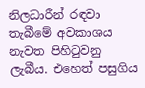නිලධාරීන් රඳවා තැබීමේ අවකාශය නැවත පිහිටුවනු ලැබීය. එහෙත් පසුගිය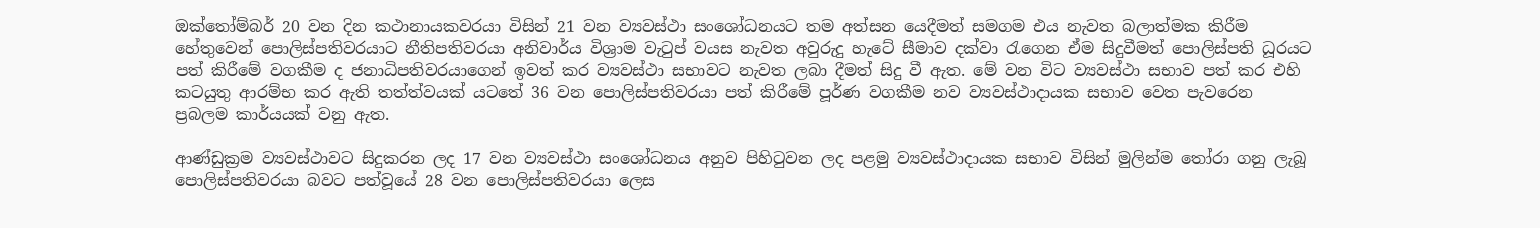ඔක්තෝම්බර් 20 වන දින කථානායකවරයා විසින් 21 වන ව්‍යවස්ථා සංශෝධනයට තම අත්සන යෙදීමත් සමගම එය නැවත බලාත්මක කිරීම හේතුවෙන් පොලිස්පතිවරයාට නීතිපතිවරයා අනිවාර්ය විශ්‍රාම වැටුප් වයස නැවත අවුරුදු හැටේ සීමාව දක්වා රැගෙන ඒම සිදුවීමත් පොලිස්පති ධූරයට පත් කිරීමේ වගකීම ද ජනාධිපතිවරයාගෙන් ඉවත් කර ව්‍යවස්ථා සභාවට නැවත ලබා දීමත් සිදු වී ඇත. මේ වන විට ව්‍යවස්ථා සභාව පත් කර එහි කටයුතු ආරම්භ කර ඇති තත්ත්වයක් යටතේ 36 වන පොලිස්පතිවරයා පත් කිරීමේ පූර්ණ වගකීම නව ව්‍යවස්ථාදායක සභාව වෙත පැවරෙන ප්‍රබලම කාර්යයක් වනු ඇත.

ආණ්ඩුක්‍රම ව්‍යවස්ථාවට සිදුකරන ලද 17 වන ව්‍යවස්ථා සංශෝධනය අනුව පිහිටුවන ලද පළමු ව්‍යවස්ථාදායක සභාව විසින් මුලින්ම තෝරා ගනු ලැබූ පොලිස්පතිවරයා බවට පත්වූයේ 28 වන පොලිස්පතිවරයා ලෙස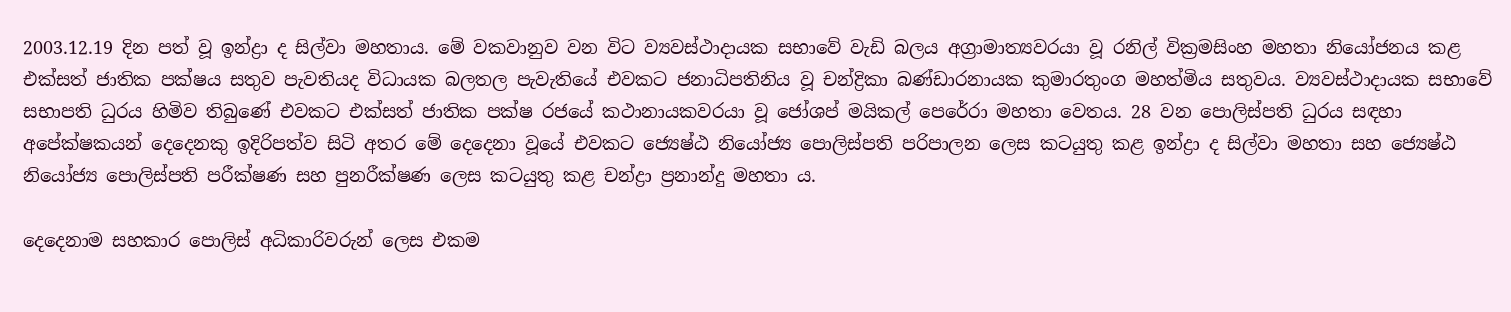2003.12.19 දින පත් වූ ඉන්ද්‍රා ද සිල්වා මහතාය. මේ වකවානුව වන විට ව්‍යවස්ථාදායක සභාවේ වැඩි බලය අග්‍රාමාත්‍යවරයා වූ රනිල් වික්‍රමසිංහ මහතා නියෝජනය කළ එක්සත් ජාතික පක්ෂය සතුව පැවතියද විධායක බලතල පැවැතියේ එවකට ජනාධිපතිනිය වූ චන්ද්‍රිකා බණ්ඩාරනායක කුමාරතුංග මහත්මිය සතුවය. ව්‍යවස්ථාදායක සභාවේ සභාපති ධුරය හිමිව තිබුණේ එවකට එක්සත් ජාතික පක්ෂ රජයේ කථානායකවරයා වූ ජෝශප් මයිකල් පෙරේරා මහතා වෙතය. 28 වන පොලිස්පති ධුරය සඳහා අපේක්ෂකයන් දෙදෙනකු ඉදිරිපත්ව සිටි අතර මේ දෙදෙනා වූයේ එවකට ජ්‍යෙෂ්ඨ නියෝජ්‍ය පොලිස්පති පරිපාලන ලෙස කටයුතු කළ ඉන්ද්‍රා ද සිල්වා මහතා සහ ජ්‍යෙෂ්ඨ නියෝජ්‍ය පොලිස්පති පරීක්ෂණ සහ පුනරීක්ෂණ ලෙස කටයුතු කළ චන්ද්‍රා ප්‍රනාන්දු මහතා ය.

දෙදෙනාම සහකාර පොලිස් අධිකාරිවරුන් ලෙස එකම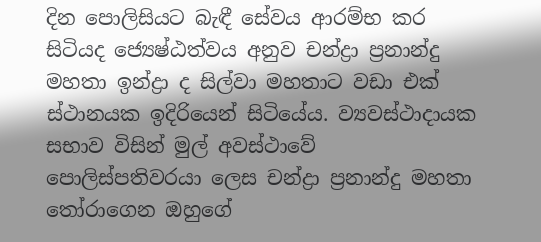දින පොලිසියට බැඳී සේවය ආරම්භ කර සිටියද ජ්‍යෙෂ්ඨත්වය අනුව චන්ද්‍රා ප්‍රනාන්දු මහතා ඉන්ද්‍රා ද සිල්වා මහතාට වඩා එක් ස්ථානයක ඉදිරියෙන් සිටියේය. ව්‍යවස්ථාදායක සභාව විසින් මුල් අවස්ථාවේ පොලිස්පතිවරයා ලෙස චන්ද්‍රා ප්‍රනාන්දු මහතා තෝරාගෙන ඔහුගේ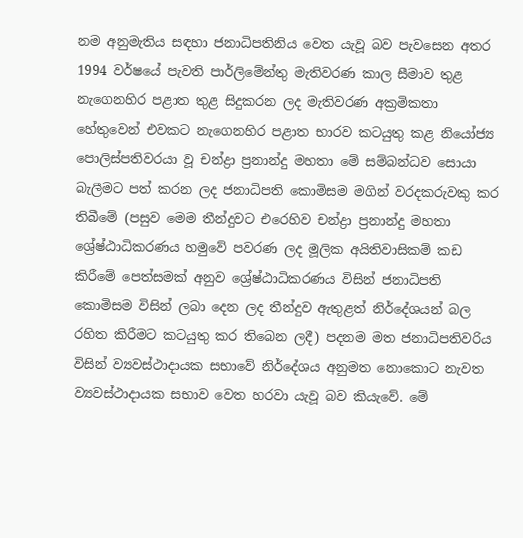නම අනුමැතිය සඳහා ජනාධිපතිනිය වෙත යැවූ බව පැවසෙන අතර 1994 වර්ෂයේ පැවති පාර්ලිමේන්තු මැතිවරණ කාල සීමාව තුළ නැගෙනහිර පළාත තුළ සිදුකරන ලද මැතිවරණ අක්‍රමිකතා හේතුවෙන් එවකට නැගෙනහිර පළාත භාරව කටයුතු කළ නියෝජ්‍ය පොලිස්පතිවරයා වූ චන්ද්‍රා ප්‍රනාන්දු මහතා මේ සම්බන්ධව සොයා බැලීමට පත් කරන ලද ජනාධිපති කොමිසම මගින් වරදකරුවකු කර තිබීමේ (පසුව මෙම තීන්දුවට එරෙහිව චන්ද්‍රා ප්‍රනාන්දු මහතා ශ්‍රේෂ්ඨාධිකරණය හමුවේ පවරණ ලද මූලික අයිතිවාසිකම් කඩ කිරීමේ පෙත්සමක් අනුව ශ්‍රේෂ්ඨාධිකරණය විසින් ජනාධිපති කොමිසම විසින් ලබා දෙන ලද තීන්දුව ඇතුළත් නිර්දේශයන් බල රහිත කිරීමට කටයුතු කර තිබෙන ලදී) පදනම මත ජනාධිපතිවරිය විසින් ව්‍යවස්ථාදායක සභාවේ නිර්දේශය අනුමත නොකොට නැවත ව්‍යවස්ථාදායක සභාව වෙත හරවා යැවූ බව කියැවේ. මේ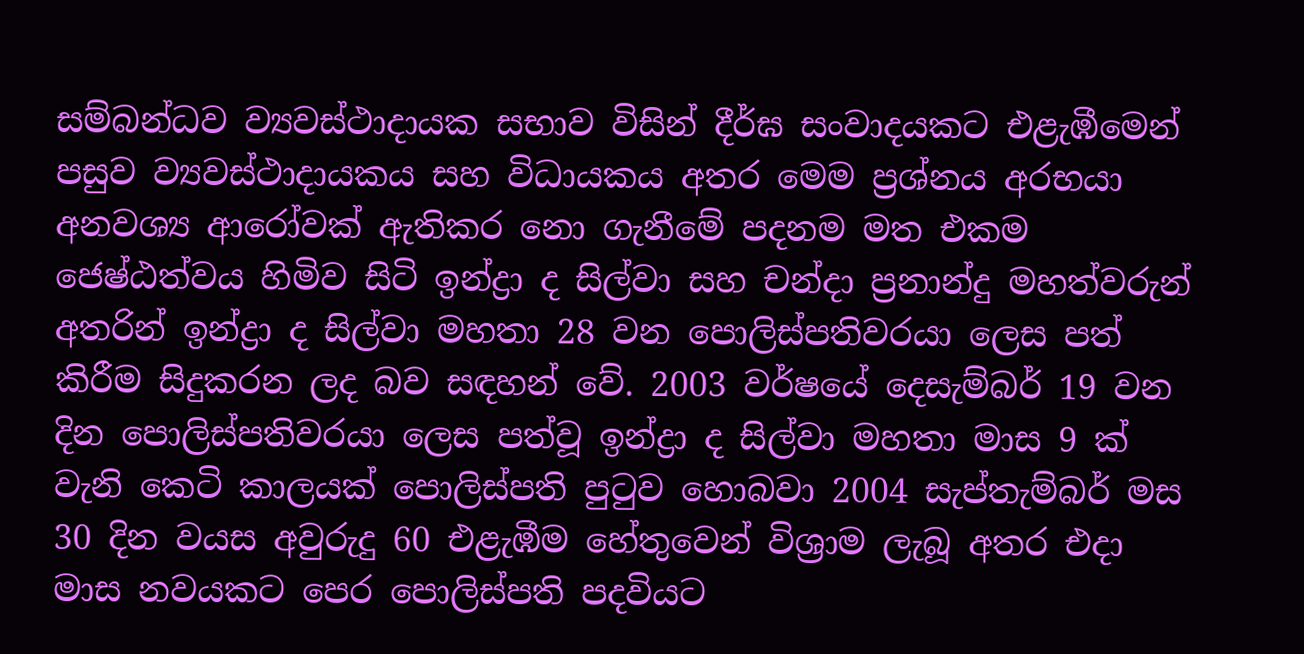සම්බන්ධව ව්‍යවස්ථාදායක සභාව විසින් දීර්ඝ සංවාදයකට එළැඹීමෙන් පසුව ව්‍යවස්ථාදායකය සහ විධායකය අතර මෙම ප්‍රශ්නය අරභයා අනවශ්‍ය ආරෝවක් ඇතිකර නො ගැනීමේ පදනම මත එකම ජෙෂ්ඨත්වය හිමිව සිටි ඉන්ද්‍රා ද සිල්වා සහ චන්දා ප්‍රනාන්දු මහත්වරුන් අතරින් ඉන්ද්‍රා ද සිල්වා මහතා 28 වන පොලිස්පතිවරයා ලෙස පත් කිරීම සිදුකරන ලද බව සඳහන් වේ. 2003 වර්ෂයේ දෙසැම්බර් 19 වන දින පොලිස්පතිවරයා ලෙස පත්වූ ඉන්ද්‍රා ද සිල්වා මහතා මාස 9 ක් වැනි කෙටි කාලයක් පොලිස්පති පුටුව හොබවා 2004 සැප්තැම්බර් මස 30 දින වයස අවුරුදු 60 එළැඹීම හේතුවෙන් විශ්‍රාම ලැබූ අතර එදා මාස නවයකට පෙර පොලිස්පති පදවියට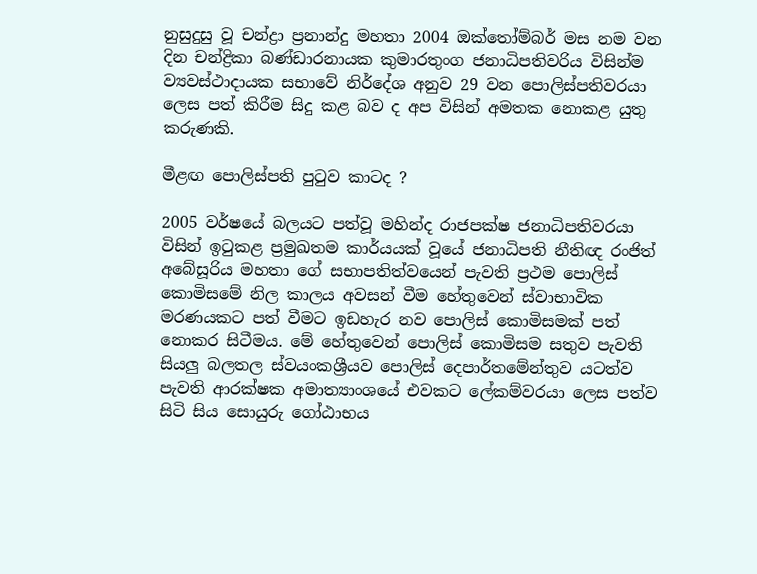නුසුදුසු වූ චන්ද්‍රා ප්‍රනාන්දු මහතා 2004 ඔක්තෝම්බර් මස නම වන දින චන්ද්‍රිකා බණ්ඩාරනායක කුමාරතුංග ජනාධිපතිවරිය විසින්ම ව්‍යවස්ථාදායක සභාවේ නිර්දේශ අනුව 29 වන පොලිස්පතිවරයා ලෙස පත් කිරීම සිදු කළ බව ද අප විසින් අමතක නොකළ යුතු කරුණකි.

මීළඟ පොලිස්පති පුටුව කාටද ?

2005 වර්ෂයේ බලයට පත්වූ මහින්ද රාජපක්ෂ ජනාධිපතිවරයා විසින් ඉටුකළ ප්‍රමුඛතම කාර්යයක් වූයේ ජනාධිපති නීතිඥ රංජිත් අබේසූරිය මහතා ගේ සභාපතිත්වයෙන් පැවති ප්‍රථම පොලිස් කොමිසමේ නිල කාලය අවසන් වීම හේතුවෙන් ස්වාභාවික මරණයකට පත් වීමට ඉඩහැර නව පොලිස් කොමිසමක් පත් නොකර සිටීමය. මේ හේතුවෙන් පොලිස් කොමිසම සතුව පැවති සියලු බලතල ස්වයංකශ්‍රීයව පොලිස් දෙපාර්තමේන්තුව යටත්ව පැවති ආරක්ෂක අමාත්‍යාංශයේ එවකට ලේකම්වරයා ලෙස පත්ව සිටි සිය සොයුරු ගෝඨාභය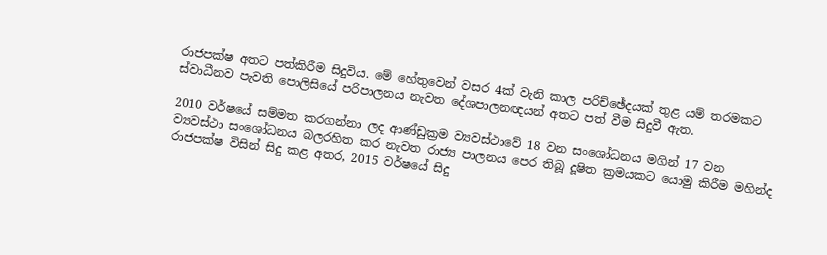රාජපක්ෂ අතට පත්කිරීම සිදුවිය. මේ හේතුවෙන් වසර 4ක් වැනි කාල පරිච්ඡේදයක් තුළ යම් තරමකට ස්වාධීනව පැවති පොලිසියේ පරිපාලනය නැවත දේශපාලනඥයන් අතට පත් වීම සිදුවී ඇත.

2010 වර්ෂයේ සම්මත කරගන්නා ලද ආණ්ඩුක්‍රම ව්‍යවස්ථාවේ 18 වන සංශෝධනය මගින් 17 වන ව්‍යවස්ථා සංශෝධනය බලරහිත කර නැවත රාජ්‍ය පාලනය පෙර තිබූ දූෂිත ක්‍රමයකට යොමු කිරීම මහින්ද රාජපක්ෂ විසින් සිදු කළ අතර, 2015 වර්ෂයේ සිදු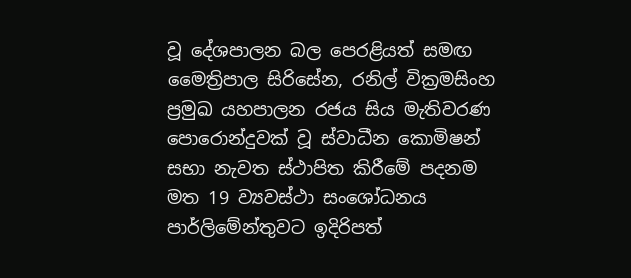වූ දේශපාලන බල පෙරළියත් සමඟ මෛත්‍රිපාල සිරිසේන, රනිල් වික්‍රමසිංහ ප්‍රමුඛ යහපාලන රජය සිය මැතිවරණ පොරොන්දුවක් වූ ස්වාධීන කොමිෂන් සභා නැවත ස්ථාපිත කිරීමේ පදනම මත 19 ව්‍යවස්ථා සංශෝධනය පාර්ලිමේන්තුවට ඉදිරිපත්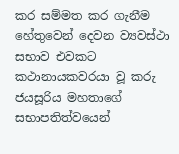කර සම්මත කර ගැනීම හේතුවෙන් දෙවන ව්‍යවස්ථා සභාව එවකට කථානායකවරයා වූ කරු ජයසූරිය මහතාගේ සභාපතිත්වයෙන්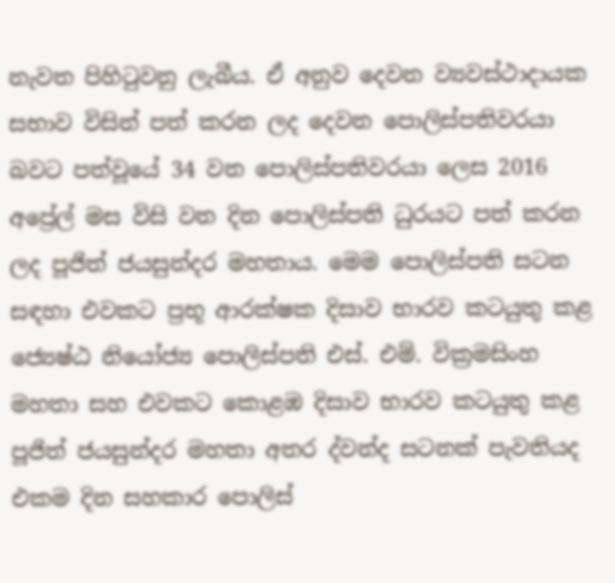නැවත පිහිටුවනු ලැබීය. ඒ අනුව දෙවන ව්‍යවස්ථාදායක සභාව විසින් පත් කරන ලද දෙවන පොලිස්පතිවරයා බවට පත්වූයේ 34 වන පොලිස්පතිවරයා ලෙස 2016 අප්‍රේල් මස විසි වන දින පොලිස්පති ධුරයට පත් කරන ලද පූජිත් ජයසුන්දර මහතාය. මෙම පොලිස්පති සටන සඳහා එවකට ප්‍රභූ ආරක්ෂක දිසාව භාරව කටයුතු කළ ජ්‍යෙෂ්ඨ නියෝජ්‍ය පොලිස්පති එස්. එම්. වික්‍රමසිංහ මහතා සහ එවකට කොළඹ දිසාව භාරව කටයුතු කළ පූජිත් ජයසුන්දර මහතා අතර ද්වන්ද සටනක් පැවතියද එකම දින සහකාර පොලිස්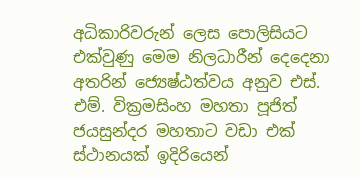අධිකාරිවරුන් ලෙස පොලිසියට එක්වුණු මෙම නිලධාරීන් දෙදෙනා අතරින් ජ්‍යෙෂ්ඨත්වය අනුව එස්. එම්. වික්‍රමසිංහ මහතා පූජිත් ජයසුන්දර මහතාට වඩා එක් ස්ථානයක් ඉදිරියෙන්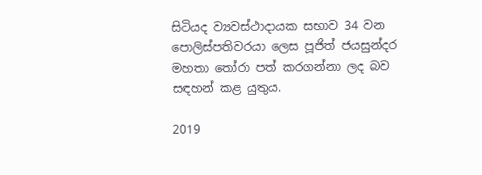සිටියද ව්‍යවස්ථාදායක සභාව 34 වන පොලිස්පතිවරයා ලෙස පූජිත් ජයසුන්දර මහතා තෝරා පත් කරගන්නා ලද බව සඳහන් කළ යුතුය.

2019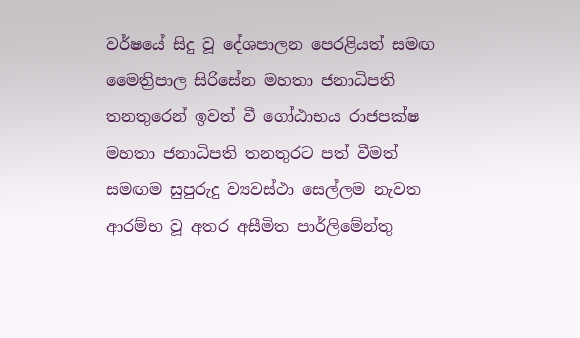වර්ෂයේ සිදු වූ දේශපාලන පෙරළියත් සමඟ මෛත්‍රිපාල සිරිසේන මහතා ජනාධිපති තනතුරෙන් ඉවත් වී ගෝඨාභය රාජපක්ෂ මහතා ජනාධිපති තනතුරට පත් වීමත් සමඟම සුපුරුදු ව්‍යවස්ථා සෙල්ලම නැවත ආරම්භ වූ අතර අසීමිත පාර්ලිමේන්තු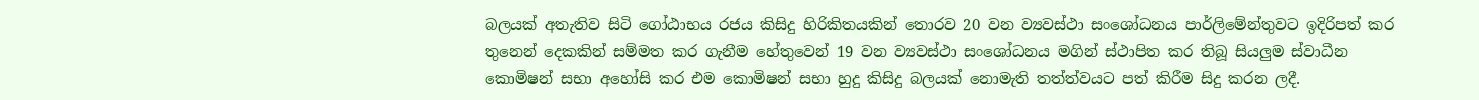බලයක් අතැතිව සිටි ගෝඨාභය රජය කිසිදු හිරිකිතයකින් තොරව 20 වන ව්‍යවස්ථා සංශෝධනය පාර්ලිමේන්තුවට ඉදිරිපත් කර තුනෙන් දෙකකින් සම්මත කර ගැනීම හේතුවෙන් 19 වන ව්‍යවස්ථා සංශෝධනය මගින් ස්ථාපිත කර තිබූ සියලුම ස්වාධීන කොමිෂන් සභා අහෝසි කර එම කොමිෂන් සභා හුදු කිසිදු බලයක් නොමැති තත්ත්වයට පත් කිරීම සිදු කරන ලදී.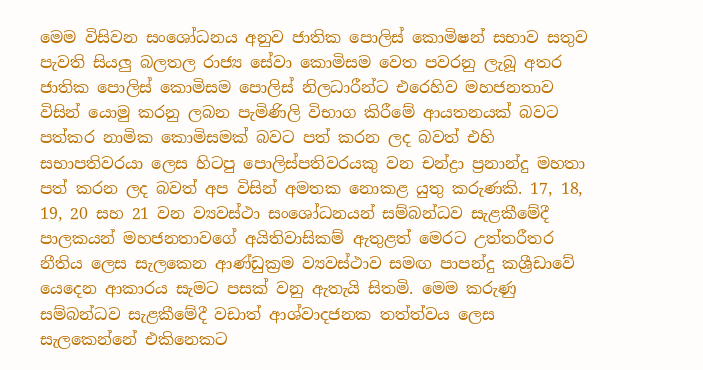මෙම විසිවන සංශෝධනය අනුව ජාතික පොලිස් කොමිෂන් සභාව සතුව පැවති සියලු බලතල රාජ්‍ය සේවා කොමිසම වෙත පවරනු ලැබූ අතර ජාතික පොලිස් කොමිසම පොලිස් නිලධාරීන්ට එරෙහිව මහජනතාව විසින් යොමු කරනු ලබන පැමිණිලි විභාග කිරීමේ ආයතනයක් බවට පත්කර නාමික කොමිසමක් බවට පත් කරන ලද බවත් එහි සභාපතිවරයා ලෙස හිටපු පොලිස්පතිවරයකු වන චන්ද්‍රා ප්‍රනාන්දු මහතා පත් කරන ලද බවත් අප විසින් අමතක නොකළ යුතු කරුණකි. 17, 18, 19, 20 සහ 21 වන ව්‍යවස්ථා සංශෝධනයන් සම්බන්ධව සැළකීමේදී පාලකයන් මහජනතාවගේ අයිතිවාසිකම් ඇතුළත් මෙරට උත්තරීතර නීතිය ලෙස සැලකෙන ආණ්ඩුක්‍රම ව්‍යවස්ථාව සමඟ පාපන්දු කශ්‍රීඩාවේ යෙදෙන ආකාරය සැමට පසක් වනු ඇතැයි සිතමි. මෙම කරුණු සම්බන්ධව සැළකීමේදී වඩාත් ආශ්වාදජනක තත්ත්වය ලෙස සැලකෙන්නේ එකිනෙකට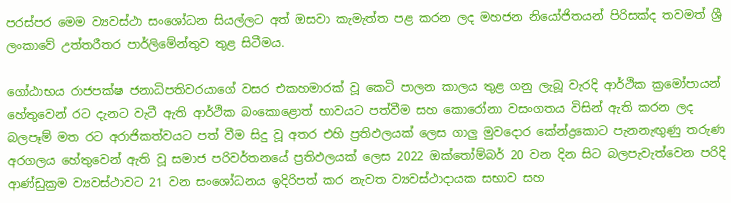පරස්පර මෙම ව්‍යවස්ථා සංශෝධන සියල්ලට අත් ඔසවා කැමැත්ත පළ කරන ලද මහජන නියෝජිතයන් පිරිසක්ද තවමත් ශ්‍රී ලංකාවේ උත්තරීතර පාර්ලිමේන්තුව තුළ සිටීමය.

ගෝඨාභය රාජපක්ෂ ජනාධිපතිවරයාගේ වසර එකහමාරක් වූ කෙටි පාලන කාලය තුළ ගනු ලැබූ වැරදි ආර්ථික ක්‍රමෝපායන් හේතුවෙන් රට දැනට වැටී ඇති ආර්ථික බංකොළොත් භාවයට පත්වීම සහ කොරෝනා වසංගතය විසින් ඇති කරන ලද බලපෑම් මත රට අරාජිකත්වයට පත් වීම සිදු වූ අතර එහි ප්‍රතිඵලයක් ලෙස ගාලු මුවදොර කේන්ද්‍රකොට පැනනැඟුණු තරුණ අරගලය හේතුවෙන් ඇති වූ සමාජ පරිවර්තනයේ ප්‍රතිඵලයක් ලෙස 2022 ඔක්තෝම්බර් 20 වන දින සිට බලපැවැත්වෙන පරිදි ආණ්ඩුක්‍රම ව්‍යවස්ථාවට 21 වන සංශෝධනය ඉදිරිපත් කර නැවත ව්‍යවස්ථාදායක සභාව සහ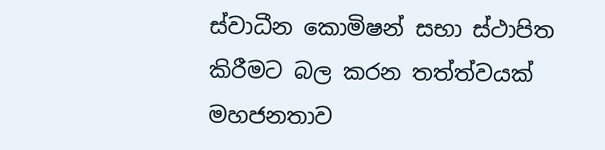ස්වාධීන කොමිෂන් සභා ස්ථාපිත කිරීමට බල කරන තත්ත්වයක් මහජනතාව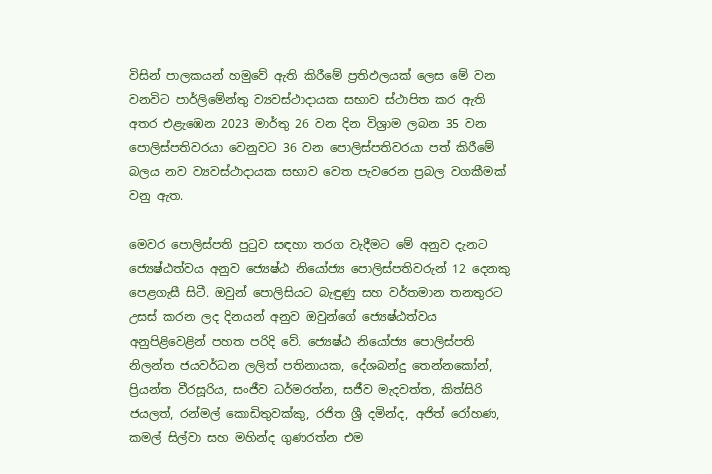විසින් පාලකයන් හමුවේ ඇති කිරීමේ ප්‍රතිඵලයක් ලෙස මේ වන වනවිට පාර්ලිමේන්තු ව්‍යවස්ථාදායක සභාව ස්ථාපිත කර ඇති අතර එළැඹෙන 2023 මාර්තු 26 වන දින විශ්‍රාම ලබන 35 වන පොලිස්පතිවරයා වෙනුවට 36 වන පොලිස්පතිවරයා පත් කිරීමේ බලය නව ව්‍යවස්ථාදායක සභාව වෙත පැවරෙන ප්‍රබල වගකීමක් වනු ඇත.

මෙවර පොලිස්පති පුටුව සඳහා තරග වැදීමට මේ අනුව දැනට ජ්‍යෙෂ්ඨත්වය අනුව ජ්‍යෙෂ්ඨ නියෝජ්‍ය පොලිස්පතිවරුන් 12 දෙනකු පෙළගැසී සිටී. ඔවුන් පොලිසියට බැඳුණු සහ වර්තමාන තනතුරට උසස් කරන ලද දිනයන් අනුව ඔවුන්ගේ ජ්‍යෙෂ්ඨත්වය අනුපිළිවෙළින් පහත පරිදි වේ. ජ්‍යෙෂ්ඨ නියෝජ්‍ය පොලිස්පති නිලන්ත ජයවර්ධන ලලිත් පතිනායක, දේශබන්දු තෙන්නකෝන්, ප්‍රියන්ත වීරසූරිය, සංජීව ධර්මරත්න, සජීව මැදවත්ත, කිත්සිරි ජයලත්, රන්මල් කොඩිතුවක්කු, රජිත ශ්‍රී දමින්ද, අජිත් රෝහණ, කමල් සිල්වා සහ මහින්ද ගුණරත්න එම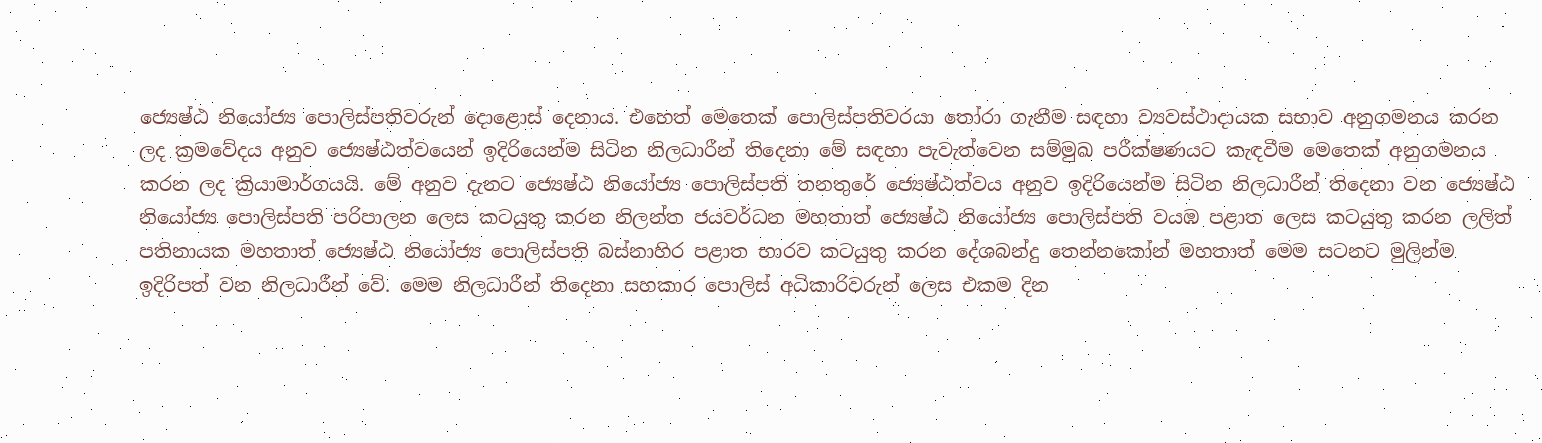ජ්‍යෙෂ්ඨ නියෝජ්‍ය පොලිස්පතිවරුන් දොළොස් දෙනාය. එහෙත් මෙතෙක් පොලිස්පතිවරයා තෝරා ගැනීම සඳහා ව්‍යවස්ථාදායක සභාව අනුගමනය කරන ලද ක්‍රමවේදය අනුව ජ්‍යෙෂ්ඨත්වයෙන් ඉදිරියෙන්ම සිටින නිලධාරීන් තිදෙනා මේ සඳහා පැවැත්වෙන සම්මුඛ පරීක්ෂණයට කැඳවීම මෙතෙක් අනුගමනය කරන ලද ක්‍රියාමාර්ගයයි. මේ අනුව දැනට ජ්‍යෙෂ්ඨ නියෝජ්‍ය පොලිස්පති තනතුරේ ජ්‍යෙෂ්ඨත්වය අනුව ඉදිරියෙන්ම සිටින නිලධාරීන් තිදෙනා වන ජ්‍යෙෂ්ඨ නියෝජ්‍ය පොලිස්පති පරිපාලන ලෙස කටයුතු කරන නිලන්ත ජයවර්ධන මහතාත් ජ්‍යෙෂ්ඨ නියෝජ්‍ය පොලිස්පති වයඹ පළාත ලෙස කටයුතු කරන ලලිත් පතිනායක මහතාත් ජ්‍යෙෂ්ඨ නියෝජ්‍ය පොලිස්පති බස්නාහිර පළාත භාරව කටයුතු කරන දේශබන්දු තෙන්නකෝන් මහතාත් මෙම සටනට මුලින්ම ඉදිරිපත් වන නිලධාරීන් වේ. මෙම නිලධාරීන් තිදෙනා සහකාර පොලිස් අධිකාරිවරුන් ලෙස එකම දින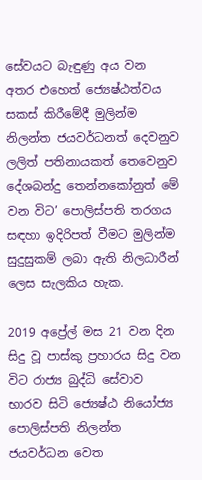සේවයට බැඳුණු අය වන අතර එහෙත් ජ්‍යෙෂ්ඨත්වය සකස් කිරීමේදී මුලින්ම නිලන්ත ජයවර්ධනත් දෙවනුව ලලිත් පතිනායකත් තෙවෙනුව දේශබන්දු තෙන්නකෝනුත් මේ වන විට’ පොලිස්පති තරගය සඳහා ඉදිරිපත් වීමට මුලින්ම සුදුසුකම් ලබා ඇති නිලධාරීන් ලෙස සැලකිය හැක.

2019 අප්‍රේල් මස 21 වන දින සිදු වූ පාස්කු ප්‍රහාරය සිදු වන විට රාජ්‍ය බුද්ධි සේවාව භාරව සිටි ජ්‍යෙෂ්ඨ නියෝජ්‍ය පොලිස්පති නිලන්ත ජයවර්ධන වෙත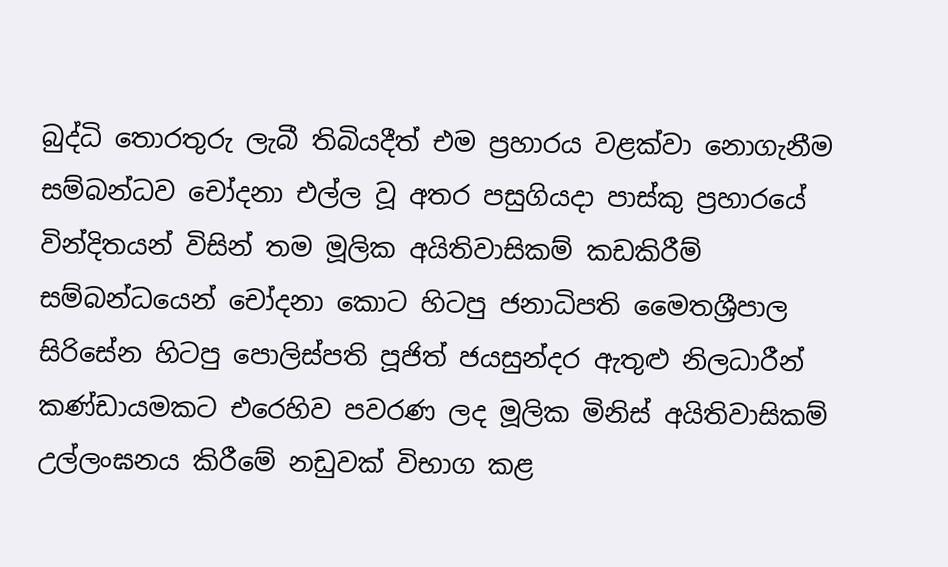බුද්ධි තොරතුරු ලැබී තිබියදීත් එම ප්‍රහාරය වළක්වා නොගැනීම සම්බන්ධව චෝදනා එල්ල වූ අතර පසුගියදා පාස්කු ප්‍රහාරයේ වින්දිතයන් විසින් තම මූලික අයිතිවාසිකම් කඩකිරීම් සම්බන්ධයෙන් චෝදනා කොට හිටපු ජනාධිපති මෛතශ්‍රීපාල සිරිසේන හිටපු පොලිස්පති පූජිත් ජයසුන්දර ඇතුළු නිලධාරීන් කණ්ඩායමකට එරෙහිව පවරණ ලද මූලික මිනිස් අයිතිවාසිකම් උල්ලංඝනය කිරීමේ නඩුවක් විභාග කළ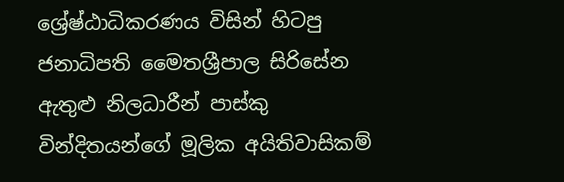ශ්‍රේෂ්ඨාධිකරණය විසින් හිටපු ජනාධිපති මෛතශ්‍රීපාල සිරිසේන ඇතුළු නිලධාරීන් පාස්කු වින්දිතයන්ගේ මූලික අයිතිවාසිකම්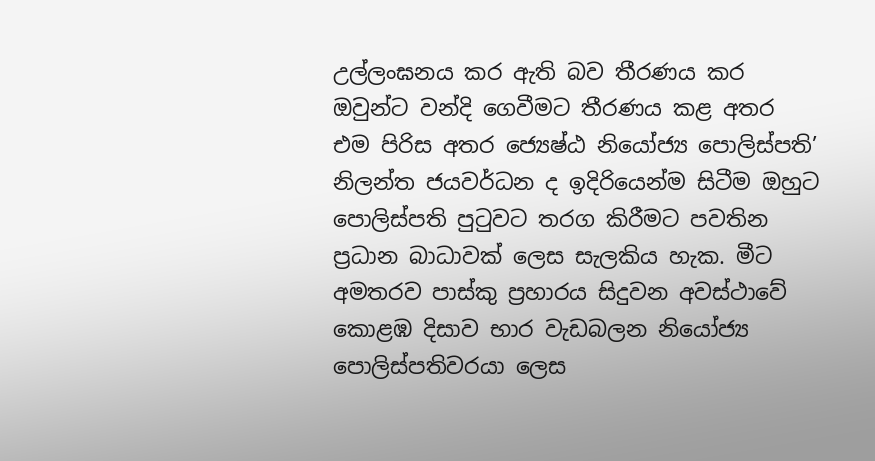උල්ලංඝනය කර ඇති බව තීරණය කර ඔවුන්ට වන්දි ගෙවීමට තීරණය කළ අතර එම පිරිස අතර ජ්‍යෙෂ්ඨ නියෝජ්‍ය පොලිස්පති’ නිලන්ත ජයවර්ධන ද ඉදිරියෙන්ම සිටීම ඔහුට පොලිස්පති පුටුවට තරග කිරීමට පවතින ප්‍රධාන බාධාවක් ලෙස සැලකිය හැක. මීට අමතරව පාස්කු ප්‍රහාරය සිදුවන අවස්ථාවේ කොළඹ දිසාව භාර වැඩබලන නියෝජ්‍ය පොලිස්පතිවරයා ලෙස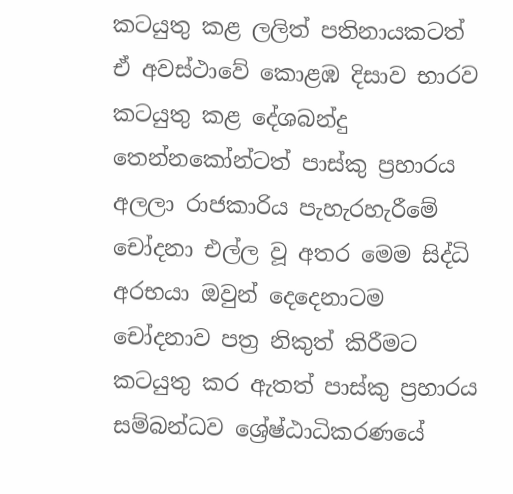කටයුතු කළ ලලිත් පතිනායකටත් ඒ අවස්ථාවේ කොළඹ දිසාව භාරව කටයුතු කළ දේශබන්දු තෙන්නකෝන්ටත් පාස්කු ප්‍රහාරය අලලා රාජකාරිය පැහැරහැරීමේ චෝදනා එල්ල වූ අතර මෙම සිද්ධි අරභයා ඔවුන් දෙදෙනාටම චෝදනාව පත්‍ර නිකුත් කිරීමට කටයුතු කර ඇතත් පාස්කු ප්‍රහාරය සම්බන්ධව ශ්‍රේෂ්ඨාධිකරණයේ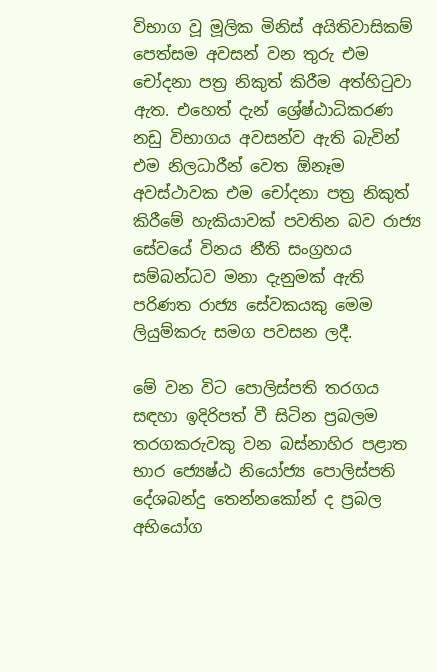විභාග වූ මූලික මිනිස් අයිතිවාසිකම් පෙත්සම අවසන් වන තුරු එම චෝදනා පත්‍ර නිකුත් කිරීම අත්හිටුවා ඇත. එහෙත් දැන් ශ්‍රේෂ්ඨාධිකරණ නඩු විභාගය අවසන්ව ඇති බැවින් එම නිලධාරීන් වෙත ඕනෑම අවස්ථාවක එම චෝදනා පත්‍ර නිකුත් කිරීමේ හැකියාවක් පවතින බව රාජ්‍ය සේවයේ විනය නීති සංග්‍රහය සම්බන්ධව මනා දැනුමක් ඇති පරිණත රාජ්‍ය සේවකයකු මෙම ලියුම්කරු සමග පවසන ලදී.

මේ වන විට පොලිස්පති තරගය සඳහා ඉදිරිපත් වී සිටින ප්‍රබලම තරගකරුවකු වන බස්නාහිර පළාත භාර ජ්‍යෙෂ්ඨ නියෝජ්‍ය පොලිස්පති දේශබන්දු තෙන්නකෝන් ද ප්‍රබල අභියෝග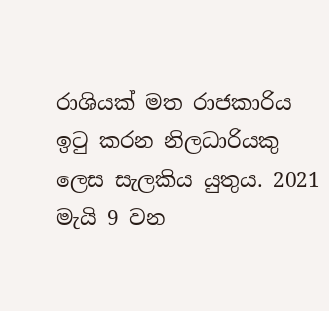රාශියක් මත රාජකාරිය ඉටු කරන නිලධාරියකු ලෙස සැලකිය යුතුය. 2021 මැයි 9 වන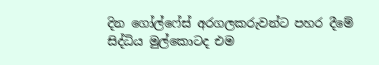දින ගෝල්ෆේස් අරගලකරුවන්ට පහර දීමේ සිද්ධිය මුල්කොටද එම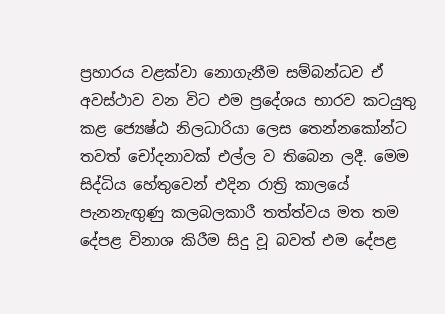ප්‍රහාරය වළක්වා නොගැනීම සම්බන්ධව ඒ අවස්ථාව වන විට එම ප්‍රදේශය භාරව කටයුතු කළ ජ්‍යෙෂ්ඨ නිලධාරියා ලෙස තෙන්නකෝන්ට තවත් චෝදනාවක් එල්ල ව තිබෙන ලදී. මෙම සිද්ධිය හේතුවෙන් එදින රාත්‍රි කාලයේ පැනනැඟුණු කලබලකාරී තත්ත්වය මත තම දේපළ විනාශ කිරීම සිදු වූ බවත් එම දේපළ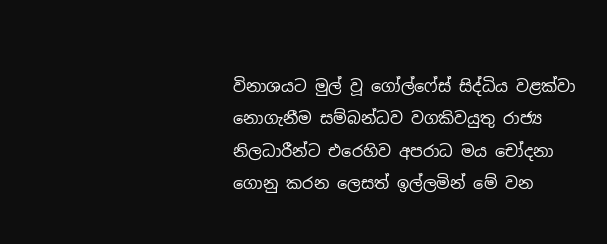විනාශයට මුල් වූ ගෝල්ෆේස් සිද්ධිය වළක්වා නොගැනීම සම්බන්ධව වගකිවයුතු රාජ්‍ය නිලධාරීන්ට එරෙහිව අපරාධ මය චෝදනා ගොනු කරන ලෙසත් ඉල්ලමින් මේ වන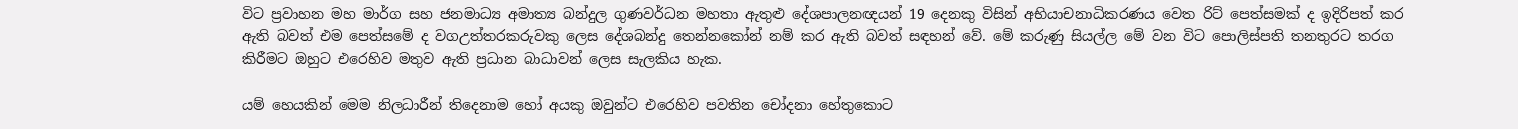විට ප්‍රවාහන මහ මාර්ග සහ ජනමාධ්‍ය අමාත්‍ය බන්දුල ගුණවර්ධන මහතා ඇතුළු දේශපාලනඥයන් 19 දෙනකු විසින් අභියාචනාධිකරණය වෙත රිට් පෙත්සමක් ද ඉදිරිපත් කර ඇති බවත් එම පෙත්සමේ ද වගඋත්තරකරුවකු ලෙස දේශබන්දු තෙන්නකෝන් නම් කර ඇති බවත් සඳහන් වේ. මේ කරුණු සියල්ල මේ වන විට පොලිස්පති තනතුරට තරග කිරීමට ඔහුට එරෙහිව මතුව ඇති ප්‍රධාන බාධාවන් ලෙස සැලකිය හැක.

යම් හෙයකින් මෙම නිලධාරීන් තිදෙනාම හෝ අයකු ඔවුන්ට එරෙහිව පවතින චෝදනා හේතුකොට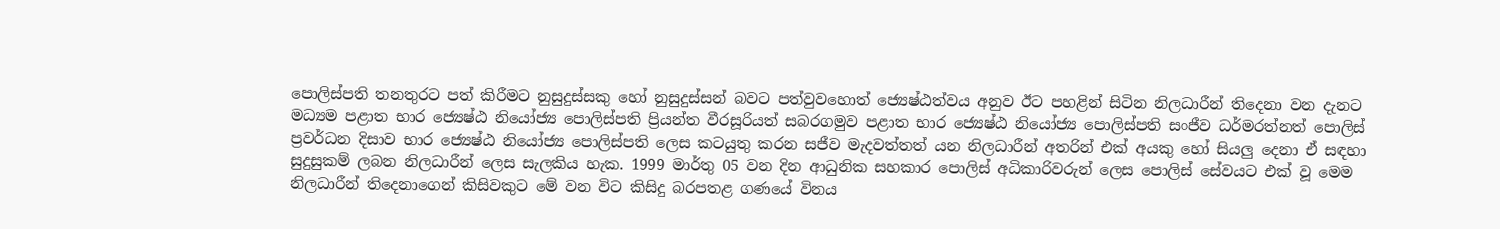පොලිස්පති තනතුරට පත් කිරීමට නුසුදුස්සකු හෝ නුසුදුස්සන් බවට පත්වුවහොත් ජ්‍යෙෂ්ඨත්වය අනුව ඊට පහළින් සිටින නිලධාරීන් තිදෙනා වන දැනට මධ්‍යම පළාත භාර ජ්‍යෙෂ්ඨ නියෝජ්‍ය පොලිස්පති ප්‍රියන්ත වීරසූරියත් සබරගමුව පළාත භාර ජ්‍යෙෂ්ඨ නියෝජ්‍ය පොලිස්පති සංජීව ධර්මරත්නත් පොලිස් ප්‍රවර්ධන දිසාව භාර ජ්‍යෙෂ්ඨ නියෝජ්‍ය පොලිස්පති ලෙස කටයුතු කරන සජීව මැදවත්තත් යන නිලධාරීන් අතරින් එක් අයකු හෝ සියලු දෙනා ඒ සඳහා සුදුසුකම් ලබන නිලධාරීන් ලෙස සැලකිය හැක. 1999 මාර්තු 05 වන දින ආධුනික සහකාර පොලිස් අධිකාරිවරුන් ලෙස පොලිස් සේවයට එක් වූ මෙම නිලධාරීන් තිදෙනාගෙන් කිසිවකුට මේ වන විට කිසිදු බරපතළ ගණයේ විනය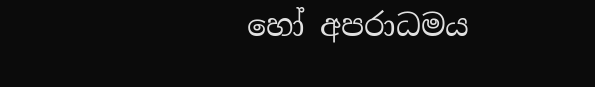හෝ අපරාධමය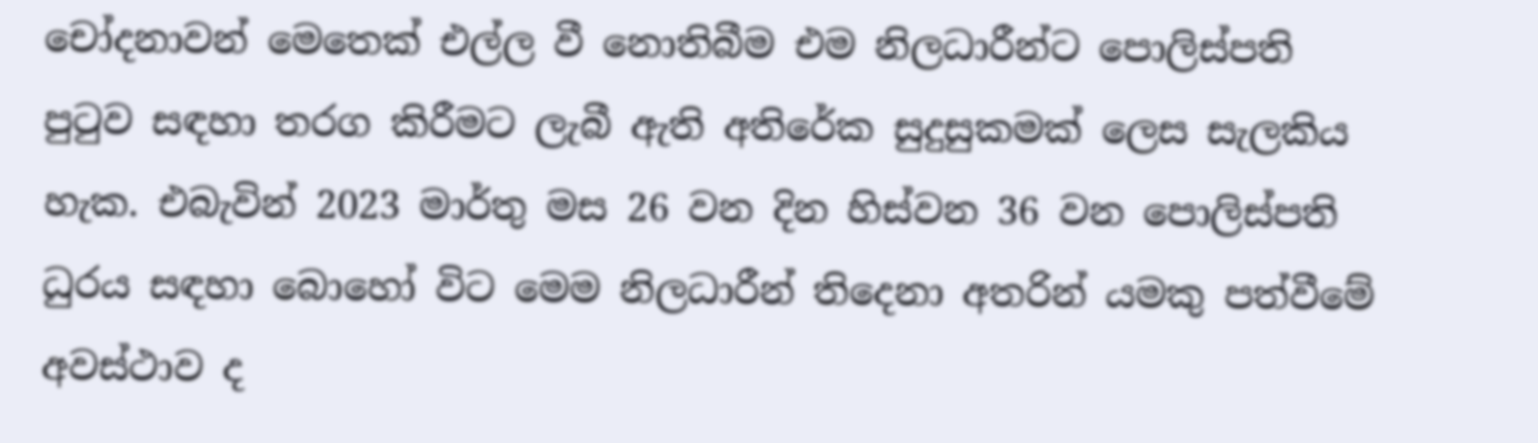චෝදනාවන් මෙතෙක් එල්ල වී නොතිබීම එම නිලධාරීන්ට පොලිස්පති පුටුව සඳහා තරග කිරීමට ලැබී ඇති අතිරේක සුදුසුකමක් ලෙස සැලකිය හැක. එබැවින් 2023 මාර්තු මස 26 වන දින හිස්වන 36 වන පොලිස්පති ධුරය සඳහා බොහෝ විට මෙම නිලධාරීන් තිදෙනා අතරින් යමකු පත්වීමේ අවස්ථාව ද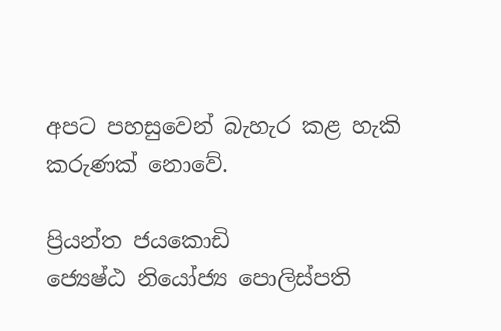අපට පහසුවෙන් බැහැර කළ හැකි කරුණක් නොවේ.

ප්‍රියන්ත ජයකොඩි
ජ්‍යෙෂ්ඨ නියෝජ්‍ය පොලිස්පති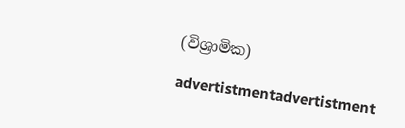(විශ්‍රාමික)

advertistmentadvertistment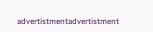advertistmentadvertistment